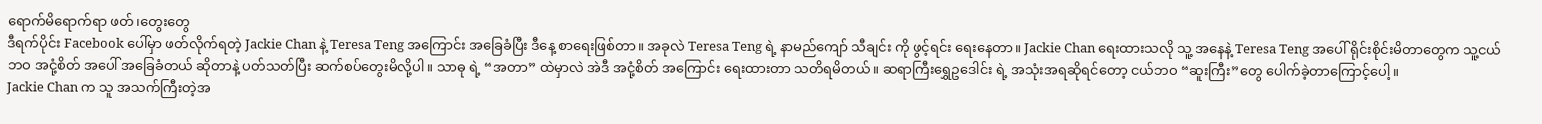ရောက်မိရောက်ရာ ဖတ်၊တွေးတွေ
ဒီရက်ပိုင်း Facebook ပေါ်မှာ ဖတ်လိုက်ရတဲ့ Jackie Chan နဲ့ Teresa Teng အကြောင်း အခြေခံပြီး ဒီနေ့ စာရေးဖြစ်တာ။ အခုလဲ Teresa Teng ရဲ့ နာမည်ကျော် သီချင်း ကို ဖွင့်ရင်း ရေးနေတာ။ Jackie Chan ရေးထားသလို သူ့ အနေနဲ့ Teresa Teng အပေါ် ရိုင်းစိုင်းမိတာတွေက သူ့ငယ်ဘဝ အငုံ့စိတ် အပေါ် အခြေခံတယ် ဆိုတာနဲ့ ပတ်သတ်ပြီး ဆက်စပ်တွေးမိလို့ပါ။ သာဓု ရဲ့ “အတာ” ထဲမှာလဲ အဲဒီ အငုံ့စိတ် အကြောင်း ရေးထားတာ သတိရမိတယ်။ ဆရာကြီးရွှေဥဒေါင်း ရဲ့ အသုံးအရဆိုရင်တော့ ငယ်ဘဝ “ဆူးကြီး”တွေ ပေါက်ခဲ့တာကြောင့်ပေါ့။
Jackie Chan က သူ အသက်ကြီးတဲ့အ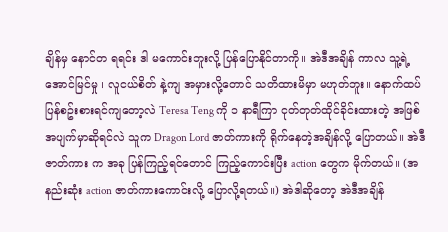ချိန်မှ နောင်တ ရရင်း ဒါ မကောင်းဘူးလို့ ပြန်ပြောနိုင်တာကို။ အဲဒီအချိန် ကာလ သူ့ရဲ့ အောင်မြင်မှု ၊ လူငယ်စိတ် နဲ့ကျ အမှားလို့တောင် သတိထားမိမှာ မဟုတ်ဘူး။ နောက်ထပ် ပြန်စဥ်းစားရင်ကျတော့လဲ Teresa Teng ကို ၁ နာရီကြာ ငုတ်တုတ်ထိုင်ခိုင်းထားတဲ့ အဖြစ်အပျက်မှာဆိုရင်လဲ သူက Dragon Lord ဇာတ်ကားကို ရိုက်နေတဲ့အချိန်လို့ ပြောတယ်။ အဲဒီဇာတ်ကား က အခု ပြန်ကြည့်ရင်တောင် ကြည့်ကောင်းပြီး action တွေက မိုက်တယ်။ (အနည်းဆုံး action ဇာတ်ကားကောင်းလို့ ပြောလို့ရတယ်။) အဲဒါဆိုတော့ အဲဒီအချိန်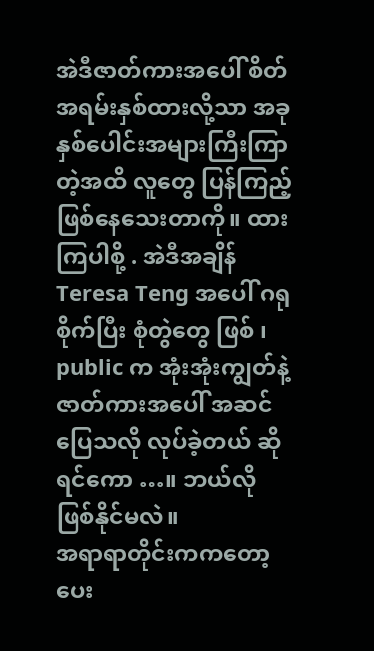အဲဒီဇာတ်ကားအပေါ် စိတ်အရမ်းနှစ်ထားလို့သာ အခု နှစ်ပေါင်းအများကြီးကြာတဲ့အထိ လူတွေ ပြန်ကြည့်ဖြစ်နေသေးတာကို။ ထားကြပါစို့ . အဲဒီအချိန် Teresa Teng အပေါ် ဂရုစိုက်ပြီး စုံတွဲတွေ ဖြစ် ၊ public က အုံးအုံးကျွတ်နဲ့ ဇာတ်ကားအပေါ် အဆင်ပြေသလို လုပ်ခဲ့တယ် ဆိုရင်ကော …။ ဘယ်လို ဖြစ်နိုင်မလဲ။
အရာရာတိုင်းကကတော့ ပေး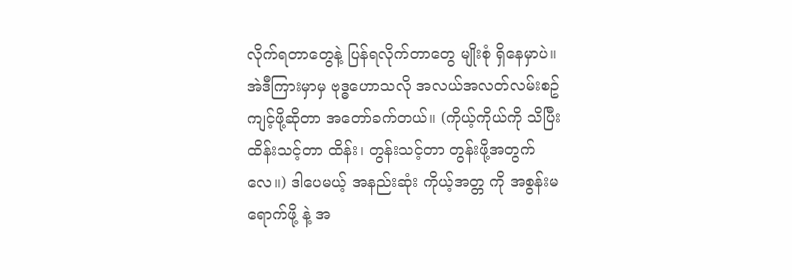လိုက်ရတာတွေနဲ့ ပြန်ရလိုက်တာတွေ မျိုးစုံ ရှိနေမှာပဲ။ အဲဒီကြားမှာမှ ဗုဒ္ဓဟောသလို အလယ်အလတ်လမ်းစဥ် ကျင့်ဖို့ဆိုတာ အတော်ခက်တယ်။ (ကိုယ့်ကိုယ်ကို သိပြီး ထိန်းသင့်တာ ထိန်း၊ တွန်းသင့်တာ တွန်းဖို့အတွက်လေ။) ဒါပေမယ့် အနည်းဆုံး ကိုယ့်အတ္တ ကို အစွန်းမရောက်ဖို့ နဲ့ အ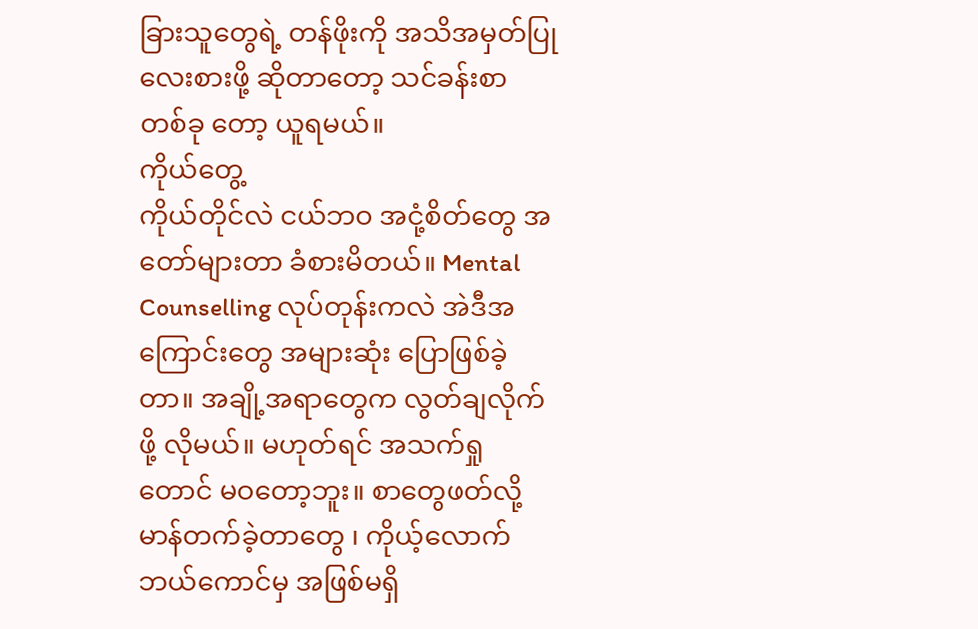ခြားသူတွေရဲ့ တန်ဖိုးကို အသိအမှတ်ပြုလေးစားဖို့ ဆိုတာတော့ သင်ခန်းစာ တစ်ခု တော့ ယူရမယ်။
ကိုယ်တွေ့
ကိုယ်တိုင်လဲ ငယ်ဘဝ အငုံ့စိတ်တွေ အတော်များတာ ခံစားမိတယ်။ Mental Counselling လုပ်တုန်းကလဲ အဲဒီအကြောင်းတွေ အများဆုံး ပြောဖြစ်ခဲ့တာ။ အချို့အရာတွေက လွတ်ချလိုက်ဖို့ လိုမယ်။ မဟုတ်ရင် အသက်ရှုတောင် မဝတော့ဘူး။ စာတွေဖတ်လို့ မာန်တက်ခဲ့တာတွေ ၊ ကိုယ့်လောက် ဘယ်ကောင်မှ အဖြစ်မရှိ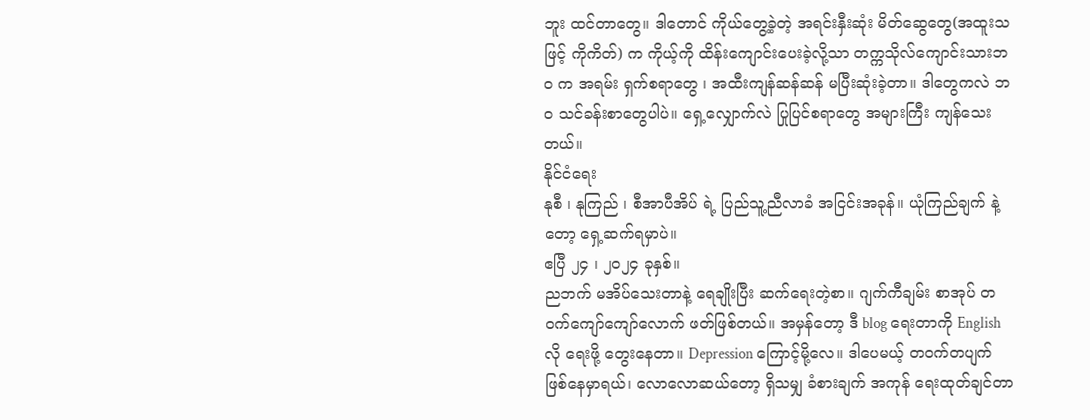ဘူး ထင်တာတွေ။ ဒါတောင် ကိုယ်တွေ့ခဲ့တဲ့ အရင်းနှီးဆုံး မိတ်ဆွေတွေ(အထူးသဖြင့် ကိုကိတ်) က ကိုယ့်ကို ထိန်းကျောင်းပေးခဲ့လို့သာ တက္ကသိုလ်ကျောင်းသားဘဝ က အရမ်း ရှက်စရာတွေ ၊ အထီးကျန်ဆန်ဆန် မပြီးဆုံးခဲ့တာ။ ဒါတွေကလဲ ဘဝ သင်ခန်းစာတွေပါပဲ။ ရှေ့လျှောက်လဲ ပြုပြင်စရာတွေ အများကြီး ကျန်သေးတယ်။
နိုင်ငံရေး
နုစီ ၊ နုကြည် ၊ စီအာပီအိပ် ရဲ့ ပြည်သူ့ညီလာခံ အငြင်းအခုန်။ ယုံကြည်ချက် နဲ့တော့ ရှေ့ဆက်ရမှာပဲ။
ဧပြီ ၂၄ ၊ ၂၀၂၄ ခုနှစ်။
ညဘက် မအိပ်သေးတာနဲ့ ရေချိုးပြီး ဆက်ရေးတဲ့စာ။ ဂျက်ကီချမ်း စာအုပ် တဝက်ကျော်ကျော်လောက် ဖတ်ဖြစ်တယ်။ အမှန်တော့ ဒီ blog ရေးတာကို English လို ရေးဖို့ တွေးနေတာ။ Depression ကြောင့်မို့လေ။ ဒါပေမယ့် တဝက်တပျက် ဖြစ်နေမှာရယ်၊ လောလောဆယ်တော့ ရှိသမျှ ခံစားချက် အကုန် ရေးထုတ်ချင်တာ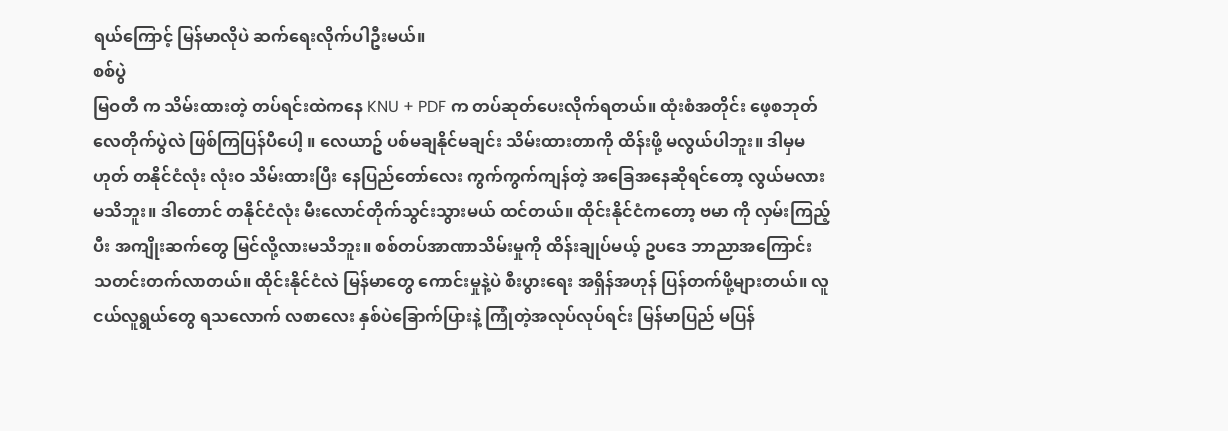ရယ်ကြောင့် မြန်မာလိုပဲ ဆက်ရေးလိုက်ပါဦးမယ်။
စစ်ပွဲ
မြဝတီ က သိမ်းထားတဲ့ တပ်ရင်းထဲကနေ KNU + PDF က တပ်ဆုတ်ပေးလိုက်ရတယ်။ ထုံးစံအတိုင်း ဖေ့စဘုတ် လေတိုက်ပွဲလဲ ဖြစ်ကြပြန်ပီပေါ့ ။ လေယာဥ် ပစ်မချနိုင်မချင်း သိမ်းထားတာကို ထိန်းဖို့ မလွယ်ပါဘူး။ ဒါမှမဟုတ် တနိုင်ငံလုံး လုံးဝ သိမ်းထားပြီး နေပြည်တော်လေး ကွက်ကွက်ကျန်တဲ့ အခြေအနေဆိုရင်တော့ လွယ်မလားမသိဘူး။ ဒါတောင် တနိုင်ငံလုံး မီးလောင်တိုက်သွင်းသွားမယ် ထင်တယ်။ ထိုင်းနိုင်ငံကတော့ ဗမာ ကို လှမ်းကြည့်ပီး အကျိုးဆက်တွေ မြင်လို့လားမသိဘူး။ စစ်တပ်အာဏာသိမ်းမှုကို ထိန်းချုပ်မယ့် ဥပဒေ ဘာညာအကြောင်း သတင်းတက်လာတယ်။ ထိုင်းနိုင်ငံလဲ မြန်မာတွေ ကောင်းမှုနဲ့ပဲ စီးပွားရေး အရှိန်အဟုန် ပြန်တက်ဖို့များတယ်။ လူငယ်လူရွယ်တွေ ရသလောက် လစာလေး နှစ်ပဲခြောက်ပြားနဲ့ ကြုံတဲ့အလုပ်လုပ်ရင်း မြန်မာပြည် မပြန်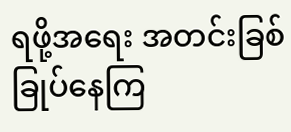ရဖို့အရေး အတင်းခြစ်ခြုပ်နေကြ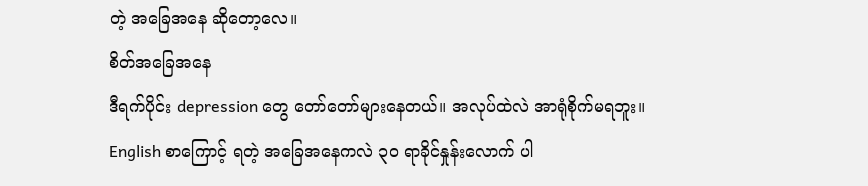တဲ့ အခြေအနေ ဆိုတော့လေ။
စိတ်အခြေအနေ
ဒီရက်ပိုင်း depression တွေ တော်တော်များနေတယ်။ အလုပ်ထဲလဲ အာရုံစိုက်မရဘူး။ English စာကြောင့် ရတဲ့ အခြေအနေကလဲ ၃၀ ရာခိုင်နှုန်းလောက် ပါ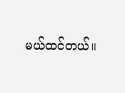မယ်ထင်တယ်။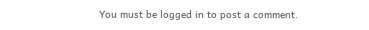You must be logged in to post a comment.